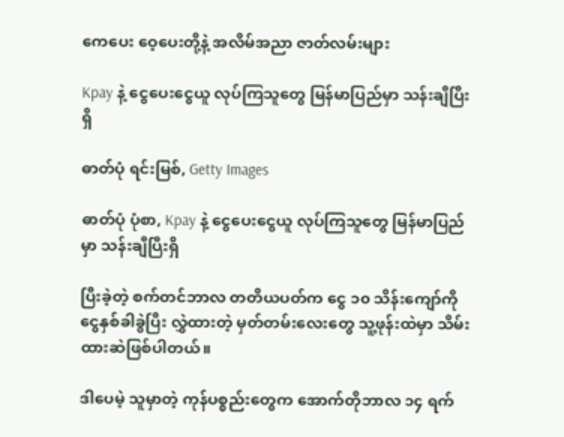ကေပေး ဝေ့ပေးတို့နဲ့ အလိမ်အညာ ဇာတ်လမ်းများ

Kpay နဲ့ ငွေပေးငွေယူ လုပ်ကြသူတွေ မြန်မာပြည်မှာ သန်းချီပြီးရှိ

ဓာတ်ပုံ ရင်းမြစ်, Getty Images

ဓာတ်ပုံ ပုံစာ, Kpay နဲ့ ငွေပေးငွေယူ လုပ်ကြသူတွေ မြန်မာပြည်မှာ သန်းချီပြီးရှိ

ပြီးခဲ့တဲ့ စက်တင်ဘာလ တတိယပတ်က ‌ငွေ ၁၀ သိန်းကျော်ကို ငွေနှစ်ခါခွဲပြီး လွှဲထားတဲ့ မှတ်တမ်းလေးတွေ သူ့ဖုန်းထဲမှာ သိမ်းထားဆဲဖြစ်ပါတယ်။

ဒါပေမဲ့ သူမှာတဲ့ ကုန်ပစ္စည်းတွေက အောက်တိုဘာလ ၁၄ ရက်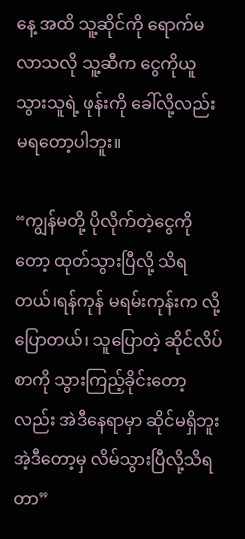နေ့ အထိ သူ့ဆိုင်ကို ရောက်မလာသလို သူ့ဆီက ငွေကိုယူသွားသူရဲ့ ဖုန်းကို ခေါ်လို့လည်းမရတော့ပါဘူး။

“ကျွန်မတို့ ပိုလိုက်တဲ့ငွေကိုတော့ ထုတ်သွားပြီလို့ သိရတယ်၊ရန်ကုန် မရမ်းကုန်းက လို့ ပြောတယ်၊ သူပြောတဲ့ ဆိုင်လိပ်စာကို သွားကြည့်ခိုင်းတော့လည်း အဲဒီနေရာမှာ ဆိုင်မရှိဘူး အဲ့ဒီတော့မှ လိမ်သွားပြီလို့သိရတာ”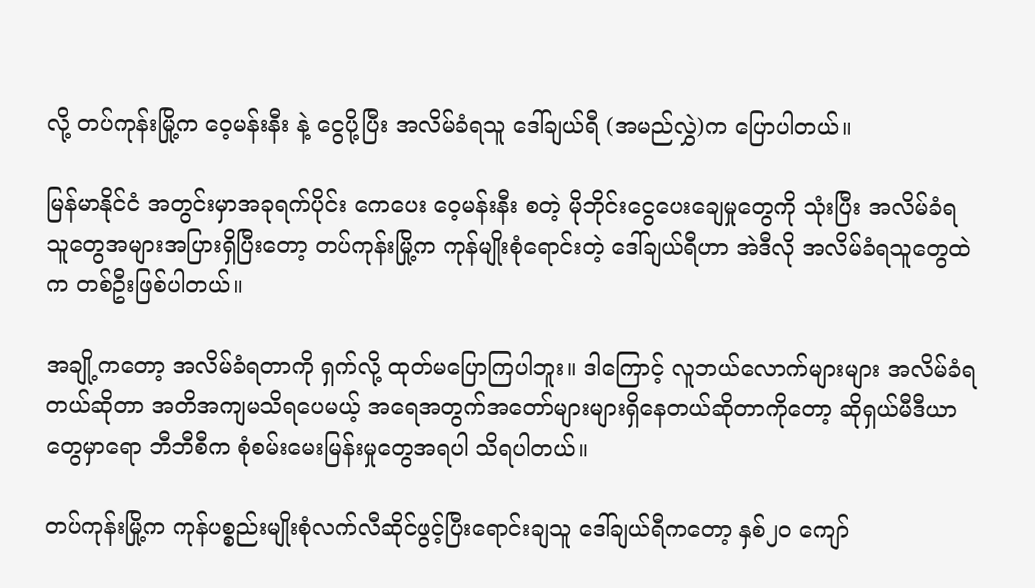လို့ တပ်ကုန်းမြို့က ‌ဝေ့မန်းနီး နဲ့ ငွေပို့ပြီး အလိမ်ခံရသူ ဒေါ်ချယ်ရီ (အမည်လွှဲ)က ပြောပါတယ်။

မြန်မာနိုင်ငံ အတွင်းမှာအခုရက်ပိုင်း ကေပေး ဝေ့မန်းနီး စတဲ့ မိုဘိုင်းငွေပေးချေမှုတွေကို သုံးပြီး အလိမ်ခံရသူတွေအများအပြားရှိပြီးတော့ တပ်ကုန်းမြို့က ကုန်မျိုးစုံရောင်းတဲ့ ဒေါ်ချယ်ရီဟာ အဲဒီလို အလိမ်ခံရသူတွေထဲက တစ်ဦးဖြစ်ပါတယ်။

အချို့ကတော့ အလိမ်ခံရတာကို ရှက်လို့ ထုတ်မပြောကြပါဘူး။ ဒါကြောင့် လူဘယ်လောက်များများ အလိမ်ခံရတယ်ဆိုတာ အတိအကျမသိရပေမယ့် အရေအတွက်အတော်များများရှိနေတယ်ဆိုတာကိုတော့ ဆိုရှယ်မီဒီယာတွေမှာရော ဘီဘီစီက စုံစမ်းမေးမြန်းမှုတွေအရပါ သိရပါတယ်။

တပ်ကုန်းမြို့က ကုန်ပစ္စည်းမျိုးစုံလက်လီဆိုင်ဖွင့်ပြီးရောင်းချသူ ဒေါ်ချယ်ရီကတော့ နှစ်၂၀ ကျော်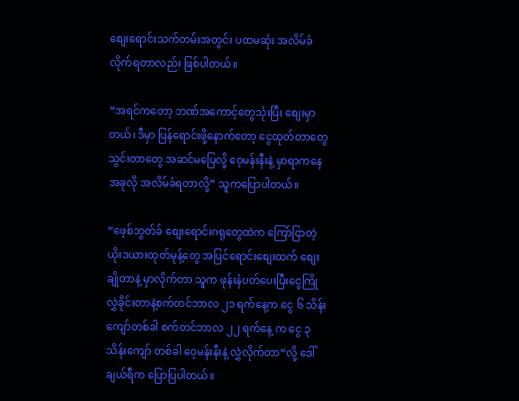စျေးရောင်းသက်တမ်းအတွင်း ပထမဆုံး အလိမ်ခံလိုက်ရတာလည်း ဖြစ်ပါတယ်။

“အရင်ကတော့ ဘဏ်အကောင့်တွေသုံးပြီး စျေးမှာတယ်၊ ဒီမှာ ပြန်ရောင်းဖို့နောက်တော့ ငွေထုတ်တာတွေ သွင်းတာတွေ အဆင်မပြေလို့ ဝေ့မန်းနီးနဲ့ မှာရာကနေ အခုလို အလိမ်ခံရတာလို့” သူကပြောပါတယ်။

“ဖေ့စ်ဘွတ်ခ် စျေးရောင်းဂရုတွေထဲက ကြော်ငြာတဲ့ ယိုးဒယားထုတ်မုန့်တွေ အပြင်ရောင်းစျေးထက် စျေးချိုတာနဲ့ မှာလိုက်တာ သူက ဖုန်းနံပတ်ပေးပြီးငွေကြိုလွှဲခိုင်းတာနဲ့စက်တင်ဘာလ ၂၁ ရက်နေ့က ငွေ ၆ သိန်းကျော်တစ်ခါ စက်တင်ဘာလ ၂၂ ရက်နေ့ က ငွေ ၃ သိန်းကျော် တစ်ခါ ဝေ့မန်းနီးနဲ့ လွှဲလိုက်တာ“လို့ ဒေါ်ချယ်ရီက ပြောပြပါတယ်။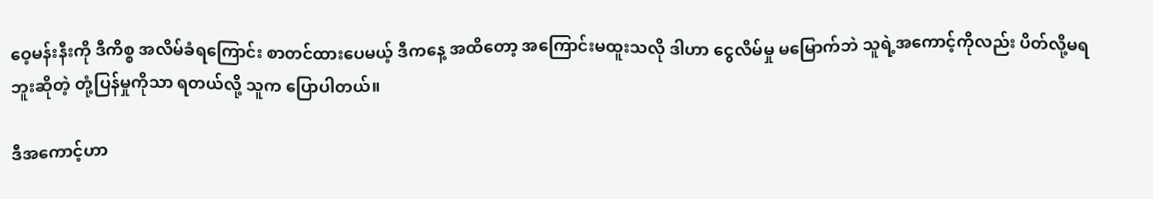ဝေ့မန်းနီးကို ဒီကိစ္စ အလိမ်ခံရကြောင်း စာတင်ထားပေမယ့် ဒီက‌နေ့ အထိတော့ အကြောင်းမထူးသလို ဒါဟာ ငွေလိမ်မှု မမြောက်ဘဲ သူရဲ့အကောင့်ကိုလည်း ပိတ်လို့မရဘူးဆိုတဲ့ တုံ့ပြန်မှုကိုသာ ရတယ်လို့ သူက ပြောပါတယ်။

ဒီအကောင့်ဟာ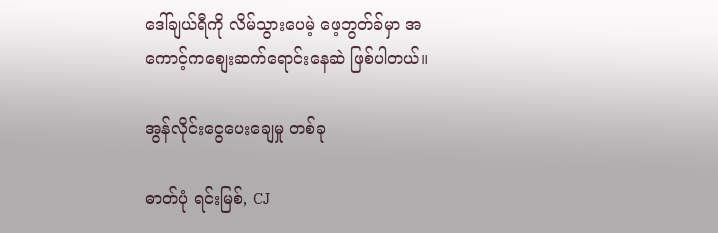ဒေါ်ချယ်ရီကို လိမ်သွားပေမဲ့ ဖေ့ဘွတ်ခ်မှာ အကောင့်ကစျေးဆက်ရောင်းနေဆဲ ဖြစ်ပါတယ်။

အွန်လိုင်းငွေပေးချေမှု တစ်ခု

ဓာတ်ပုံ ရင်းမြစ်, CJ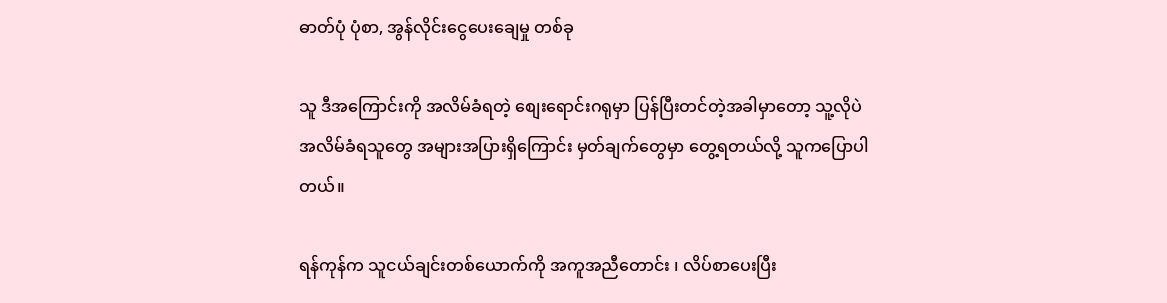ဓာတ်ပုံ ပုံစာ, အွန်လိုင်းငွေပေးချေမှု တစ်ခု

သူ ဒီအကြောင်းကို အလိမ်ခံရတဲ့ စျေးရောင်းဂရုမှာ ပြန်ပြီးတင်တဲ့အခါမှာတော့ သူ့လိုပဲ အလိမ်ခံရသူတွေ အများအပြားရှိကြောင်း မှတ်ချက်တွေမှာ တွေ့ရတယ်လို့ သူကပြောပါတယ်။

ရန်ကုန်က သူငယ်ချင်းတစ်ယောက်ကို အကူအညီတောင်း ၊ လိပ်စာပေးပြီး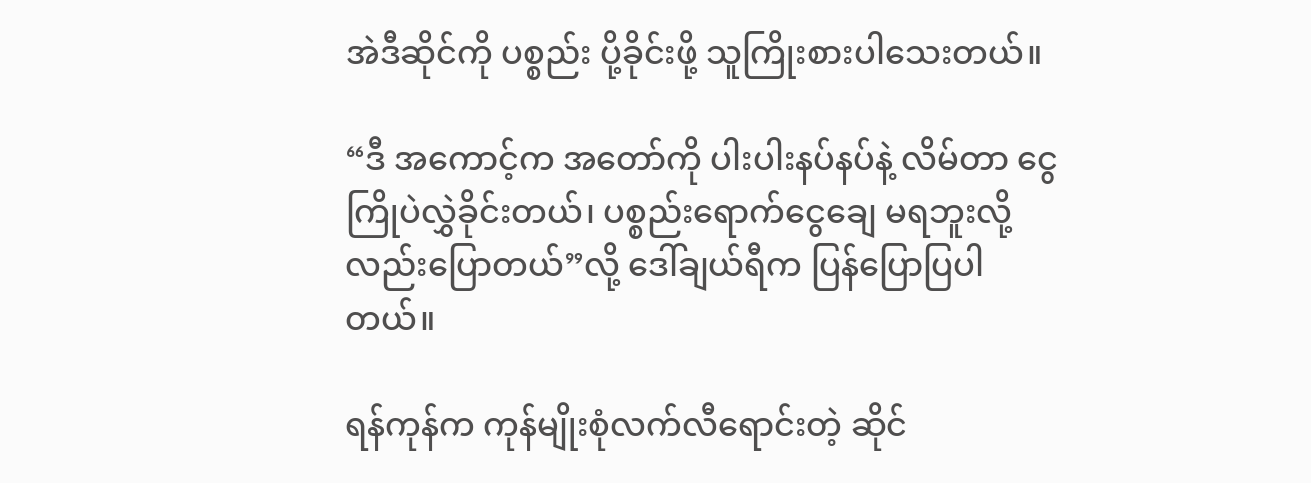အဲဒီဆိုင်ကို ပစ္စည်း ပို့ခိုင်းဖို့ သူကြိုးစားပါသေးတယ်။

“ဒီ အကောင့်က အတော်ကို ပါးပါးနပ်နပ်နဲ့ လိမ်တာ ငွေကြိုပဲလွှဲခိုင်းတယ်၊ ပစ္စည်းရောက်‌ငွေချေ မရဘူးလို့ လည်းပြောတယ်”လို့ ဒေါ်ချယ်ရီက ပြန်ပြောပြပါတယ်။

ရန်ကုန်က ကုန်မျိုးစုံလက်လီရောင်းတဲ့ ဆိုင်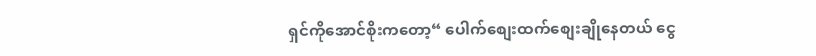ရှင်ကိုအောင်စိုးကတော့“ ပေါက်စျေးထက်စျေးချိုနေတယ် ငွေ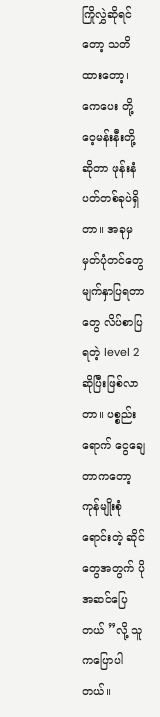ကြိုလွှဲဆိုရင်တော့ သတိထားတော့၊ ကေပေး တို့ ဝေ့မန်းနီးတို့ ဆိုတာ ဖုန်းနံပတ်တစ်ခုပဲရှိတာ။ အခုမှ မှတ်ပုံတင်တွေ မျက်နှာပြရတာတွေ လိပ်စာပြရတဲ့ level 2 ဆိုပြီးဖြစ်လာတာ။ ပစ္စည်းရောက်‌ ငွေချေတာကတော့ ကုန်မျိုးစုံရောင်းတဲ့ ဆိုင်တွေအတွက် ပိုအဆင်ပြေတယ် ”လို့ သူကပြောပါတယ်။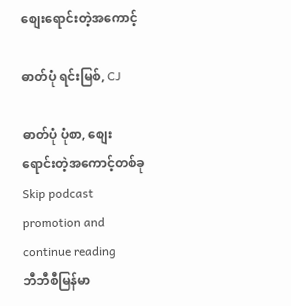စျေးရောင်းတဲ့အကောင့်

ဓာတ်ပုံ ရင်းမြစ်, CJ

ဓာတ်ပုံ ပုံစာ, စျေးရောင်းတဲ့အကောင့်တစ်ခု
Skip podcast promotion and continue reading
ဘီဘီစီမြန်မာ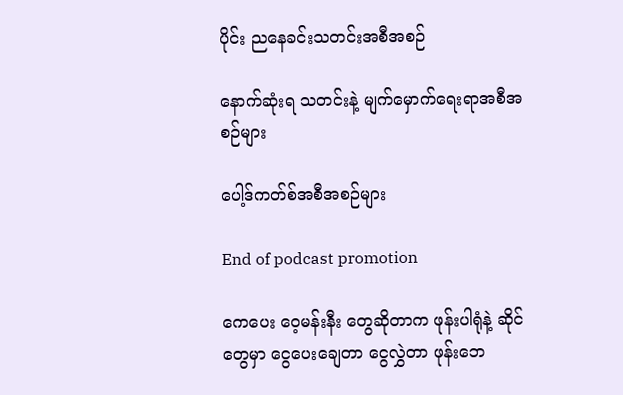ပိုင်း ညနေခင်းသတင်းအစီအစဉ်

နောက်ဆုံးရ သတင်းနဲ့ မျက်မှောက်ရေးရာအစီအစဉ်များ

ပေါ့ဒ်ကတ်စ်အစီအစဉ်များ

End of podcast promotion

ကေပေး ဝေ့မန်းနီး တွေဆိုတာက ဖုန်းပါရုံနဲ့ ဆိုင်တွေမှာ ငွေပေးချေတာ ငွေလွှဲတာ ဖုန်းဘေ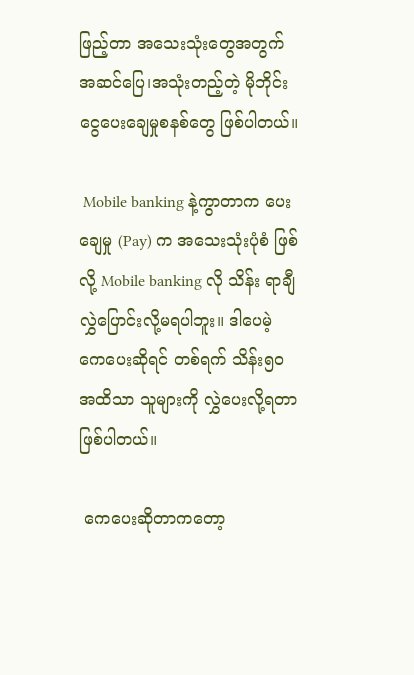ဖြည့်တာ အသေးသုံးတွေအတွက် အဆင်ပြေ၊အသုံးတည့်တဲ့ မိုဘိုင်းငွေပေးချေမှုစနစ်တွေ ဖြစ်ပါတယ်။

 Mobile banking နဲ့ကွာတာက ပေးချေမှု (Pay) က အသေးသုံးပုံစံ ဖြစ်လို့ Mobile banking လို သိန်း ရာချီ လွှဲပြောင်းလို့မရပါဘူး။ ဒါပေမဲ့ ကေပေးဆိုရင် တစ်ရက် သိန်း၅၀ အထိသာ သူများကို လွှဲပေးလို့ရတာ ဖြစ်ပါတယ်။

 ကေပေးဆိုတာကတော့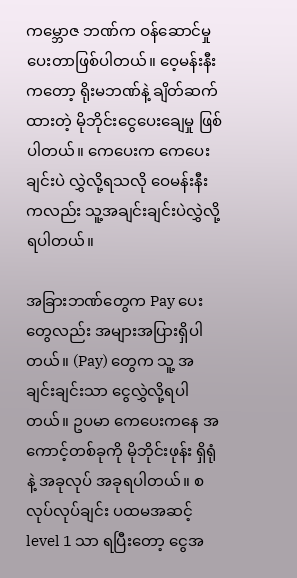ကမ္ဘောဇ ဘဏ်က ဝန်ဆောင်မှုပေးတာဖြစ်ပါတယ်။ ဝေ့မန်းနီးကတော့ ရိုးမဘဏ်နဲ့ ချိတ်ဆက်ထားတဲ့ မိုဘိုင်းငွေပေးချေမှု ဖြစ်ပါတယ်။ ကေပေးက ကေပေးချင်းပဲ လွှဲလို့ရသလို ဝေမန်းနီးကလည်း သူ့အချင်းချင်းပဲလွှဲလို့ရပါတယ်။

အခြားဘဏ်တွေက Pay ပေးတွေလည်း အများအပြားရှိပါတယ်။ (Pay) တွေက သူ့ အချင်းချင်းသာ ငွေလွှဲလို့ရပါတယ်။ ဥပမာ ကေပေးကနေ အကောင့်တစ်ခုကို မိုဘိုင်းဖုန်း ရှိရုံနဲ့ အခုလုပ် အခုရပါတယ်။ စလုပ်လုပ်ချင်း ပထမအဆင့် level 1 သာ ရပြီးတော့ ငွေအ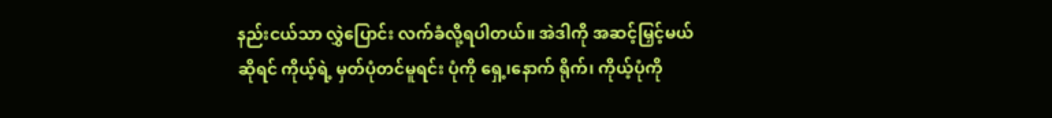နည်းငယ်သာ လွှဲပြောင်း လက်ခံလို့ရပါတယ်။ အဲဒါကို အဆင့်မြှင့်မယ်ဆိုရင် ကိုယ့်ရဲ့ မှတ်ပုံတင်မူရင်း ပုံကို ရှေ့၊နောက် ရိုက်၊ ကိုယ့်ပုံကို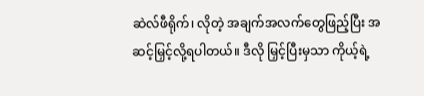ဆဲလ်ဖီရိုက်၊ လိုတဲ့ အချက်အလက်တွေဖြည့်ပြီး အဆင့်မြှင့်လို့ရပါတယ်။ ဒီလို မြှင့်ပြီးမှသာ ကိုယ့်ရဲ့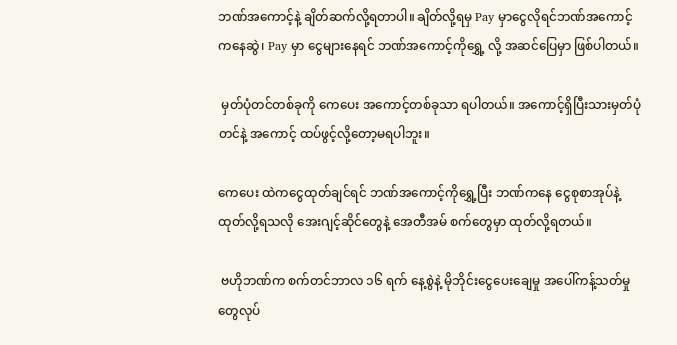ဘဏ်အကောင့်နဲ့ ချိတ်ဆက်လို့ရတာပါ။ ချိတ်လို့ရမှ Pay မှာငွေလိုရင်ဘဏ်အကောင့်ကနေဆွဲ၊ Pay မှာ ငွေများနေရင် ဘဏ်အကောင့်ကိုရွှေ့ လို့ အဆင်ပြေမှာ ဖြစ်ပါတယ်။

 မှတ်ပုံတင်တစ်ခုကို ကေပေး အကောင့်တစ်ခုသာ ရပါတယ်။ အကောင့်ရှိပြီးသားမှတ်ပုံတင်နဲ့ အကောင့် ထပ်ဖွင့်လို့တော့မရပါဘူး။

ကေပေး ထဲကငွေထုတ်ချင်ရင် ဘဏ်အကောင့်ကိုရွှေ့ပြီး ဘဏ်ကနေ ငွေစုစာအုပ်နဲ့ထုတ်လို့ရသလို အေးဂျင့်ဆိုင်တွေနဲ့ အေတီအမ် စက်တွေမှာ ထုတ်လို့ရတယ်။

 ဗဟိုဘဏ်က စက်တင်ဘာလ ၁၆ ရက် နေ့စွဲနဲ့ မိုဘိုင်းငွေ‌ပေးချေမှု အပေါ်ကန့်သတ်မှုတွေလုပ်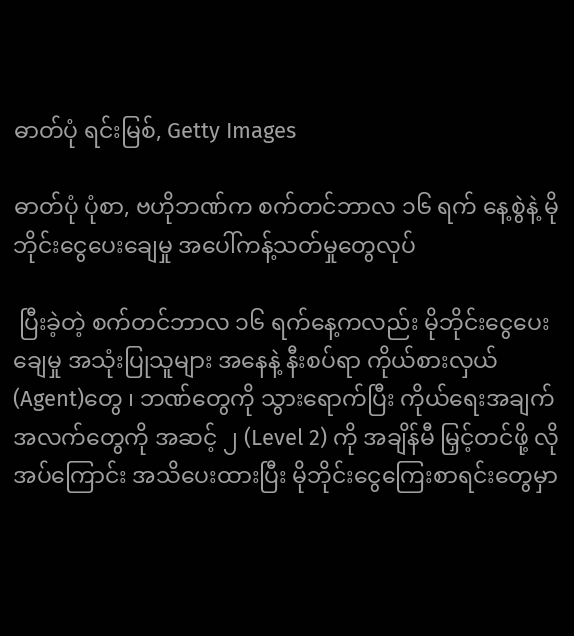ဓာတ်ပုံ ရင်းမြစ်, Getty Images

ဓာတ်ပုံ ပုံစာ, ဗဟိုဘဏ်က စက်တင်ဘာလ ၁၆ ရက် နေ့စွဲနဲ့ မိုဘိုင်းငွေ‌ပေးချေမှု အပေါ်ကန့်သတ်မှုတွေလုပ်

 ပြီးခဲ့တဲ့ စက်တင်ဘာလ ၁၆ ရက်နေ့ကလည်း မိုဘိုင်းငွေ‌ပေးချေမှု အသုံးပြုသူများ အနေနဲ့ နီးစပ်ရာ ကိုယ်စားလှယ် (Agent)တွေ ၊ ဘဏ်တွေကို သွားရောက်ပြီး ကိုယ်ရေးအချက်အလက်တွေကို အဆင့် ၂ (Level 2) ကို အချိန်မီ မြှင့်တင်ဖို့ လိုအပ်‌ကြောင်း အသိပေးထားပြီး မိုဘိုင်းငွေကြေးစာရင်းတွေမှာ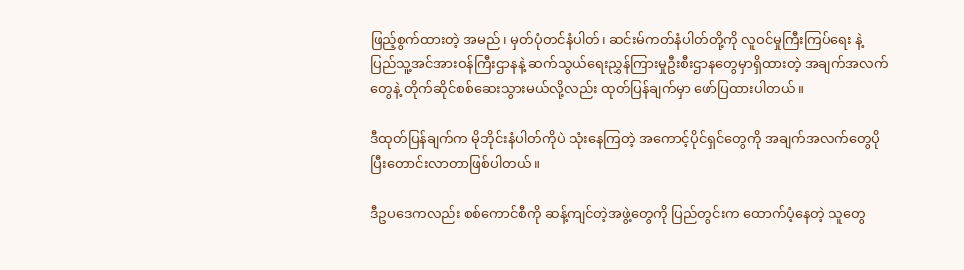ဖြည့်စွက်ထားတဲ့ အမည်၊ မှတ်ပုံတင်နံပါတ်၊ ဆင်းမ်ကတ်နံပါတ်တို့ကို လူဝင်မှုကြီးကြပ်ရေး နဲ့ပြည်သူ့အင်အားဝန်ကြီးဌာနနဲ့ ဆက်သွယ်ရေးညွှန်ကြားမှုဦးစီးဌာနတွေမှာရှိထားတဲ့ အချက်အလက်တွေနဲ့ တိုက်ဆိုင်စစ်ဆေးသွားမယ်လို့လည်း ထုတ်ပြန်ချက်မှာ ဖော်ပြထားပါတယ်။

ဒီထုတ်ပြန်ချက်က မိုဘိုင်းနံပါတ်ကိုပဲ သုံးနေကြတဲ့ အကောင့်ပိုင်ရှင်တွေကို အချက်အလက်တွေပိုပြီးတောင်းလာတာဖြစ်ပါတယ်။

ဒီဥပဒေကလည်း စစ်ကောင်စီကို ဆန့်ကျင်တဲ့အဖွဲ့တွေကို ပြည်တွင်းက ထောက်ပံ့နေတဲ့ သူတွေ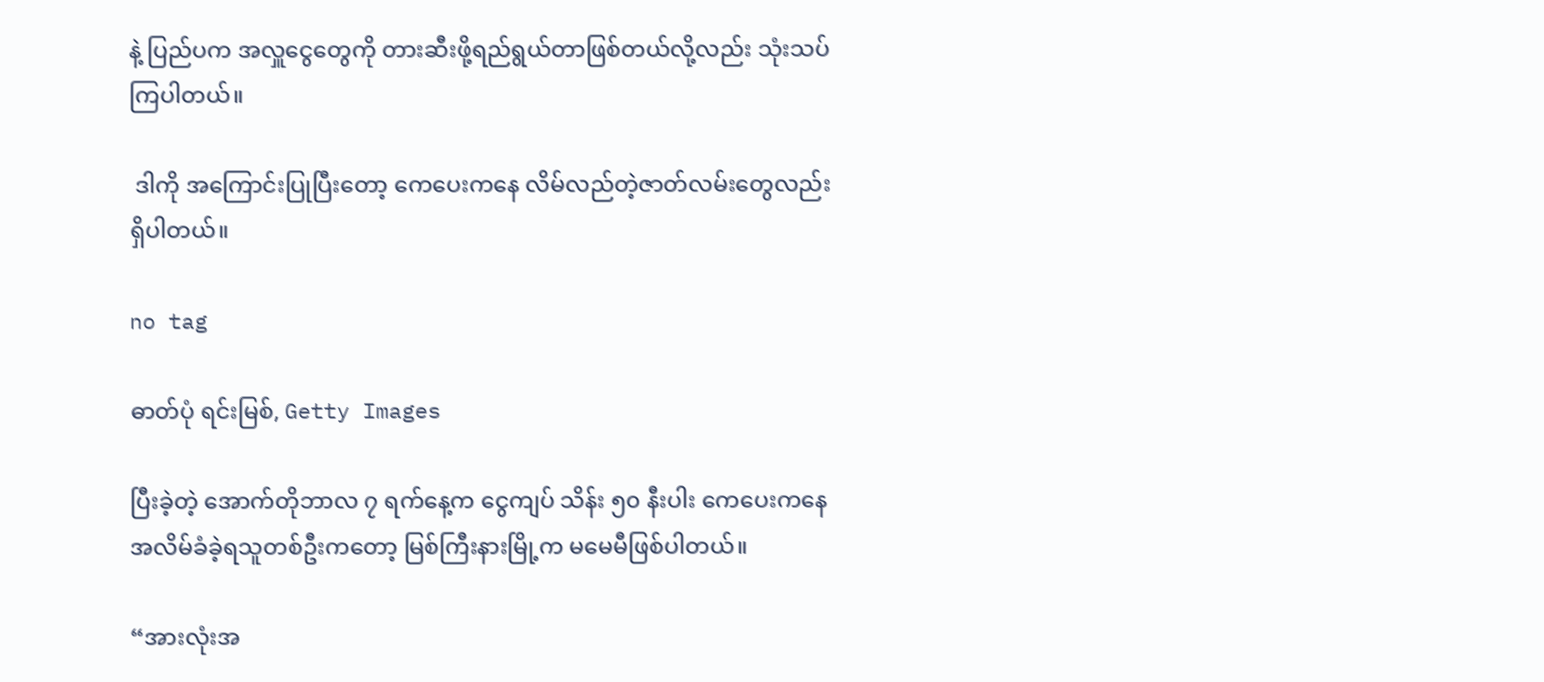နဲ့ ပြည်ပက အလှူငွေတွေကို တားဆီးဖို့ရည်ရွယ်တာဖြစ်တယ်လို့လည်း သုံးသပ်ကြပါတယ်။

 ဒါကို အကြောင်းပြုပြီးတော့ ကေပေးကနေ လိမ်လည်တဲ့ဇာတ်လမ်းတွေလည်းရှိပါတယ်။

no tag

ဓာတ်ပုံ ရင်းမြစ်, Getty Images

ပြီးခဲ့တဲ့ အောက်တိုဘာလ ၇ ရက်နေ့က ငွေကျပ် သိန်း ၅၀ နီးပါး ကေပေးကနေ အလိမ်ခံခဲ့ရသူတစ်ဦးကတော့ မြစ်ကြီးနားမြို့က မမေမီဖြစ်ပါတယ်။

“အားလုံးအ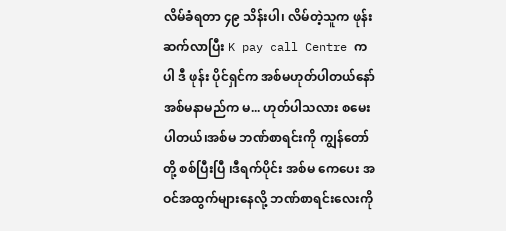လိမ်ခံရတာ ၄၉ သိန်းပါ၊ လိမ်တဲ့သူက ဖုန်းဆက်လာပြီး K pay call Centre ကပါ ဒီ ဖုန်း ပိုင်ရှင်က အစ်မဟုတ်ပါတယ်နော် အစ်မနာမည်က မ... ဟုတ်ပါသလား စမေးပါတယ်၊အစ်မ ဘဏ်စာရင်းကို ကျွန်တော်တို့ စစ်ပြီးပြီ ၊ဒီရက်ပိုင်း အစ်မ ကေပေး အဝင်အထွက်များနေလို့ ဘဏ်စာရင်းလေးကို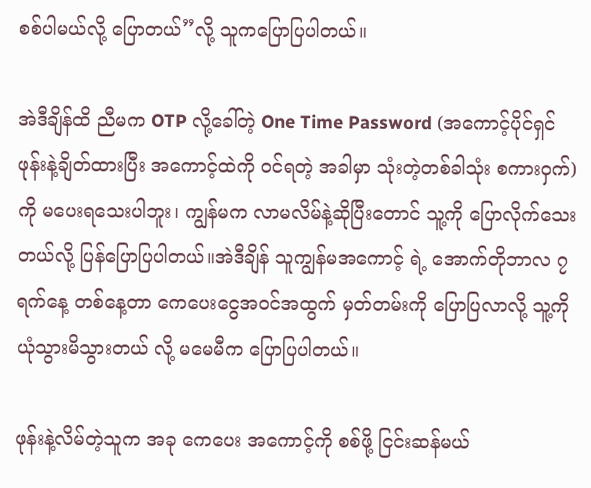စစ်ပါမယ်လို့ ပြောတယ်”လို့ သူကပြောပြပါတယ်။

အဲဒီချိန်ထိ ညီမက OTP လို့ခေါ်တဲ့ One Time Password (အကောင့်ပိုင်ရှင် ဖုန်းနဲ့ချိတ်ထားပြီး အကောင့်ထဲကို ဝင်ရတဲ့ အခါမှာ သုံးတဲ့တစ်ခါသုံး စကားဝှက်) ကို မပေးရသေးပါဘူး၊ ကျွန်မက လာမလိမ်နဲ့ဆိုပြီးတောင် သူ့ကို ပြောလိုက်သေးတယ်လို့ ပြန်ပြောပြပါတယ်။အဲဒီချိန် သူကျွန်မအကောင့် ရဲ့ အောက်တိုဘာလ ၇ ရက်နေ့ တစ်နေ့တာ ကေပေးငွေအဝင်အထွက် မှတ်တမ်းကို ပြောပြလာလို့ သူ့ကို ယုံသွားမိသွားတယ် လို့ မမေမီက ပြောပြပါတယ်။

ဖုန်းနဲ့လိမ်တဲ့သူက အခု ကေပေး အကောင့်ကို စစ်ဖို့ ငြင်းဆန်မယ်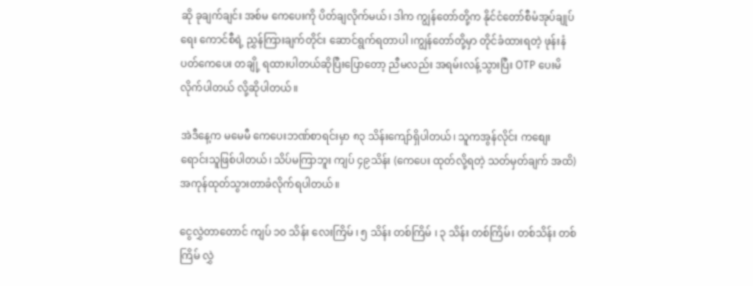ဆို ခုချက်ချင်း အစ်မ ကေပေးကို ပိတ်ချလိုက်မယ်၊ ဒါက ကျွန်တော်တို့က နိုင်ငံတော်စီမံအုပ်ချုပ်ရေး‌ ကောင်စီရဲ့ ညွှန်ကြားချက်တိုင်း ဆောင်ရွက်ရတာပါ ၊ကျွန်တော်တို့မှာ တိုင်ခံထားရတဲ့ ဖုန်းနံပတ်ကေပေး တချို့ ရထားပါတယ်ဆိုပြီးပြောတော့ ညီမလည်း အရမ်းလန့်သွားပြီး OTP ပေးမိလိုက်ပါတယ် လို့ဆိုပါတယ်။

အဲဒီနေ့က မမေမီ ကေပေးဘဏ်စာရင်းမှာ ၈၃ သိန်းကျော်ရှိပါတယ်၊ သူကအွန်လိုင်း ကစျေးရောင်းသူဖြစ်ပါတယ်၊ သိပ်မကြာဘူး ကျပ် ၄၉သိန်း (ကေပေး ထုတ်လို့ရတဲ့ သတ်မှတ်ချက် အထိ) အကုန်ထုတ်သွားတာခံလိုက်ရပါတယ်။

ငွေလွှဲတာတောင် ကျပ် ၁၀ သိန်း လေးကြိမ် ၊ ၅ သိန်း တစ်ကြိမ် ၊ ၃ သိန်း တစ်ကြိမ်၊ တစ်သိန်း တစ်ကြိမ် လွှဲ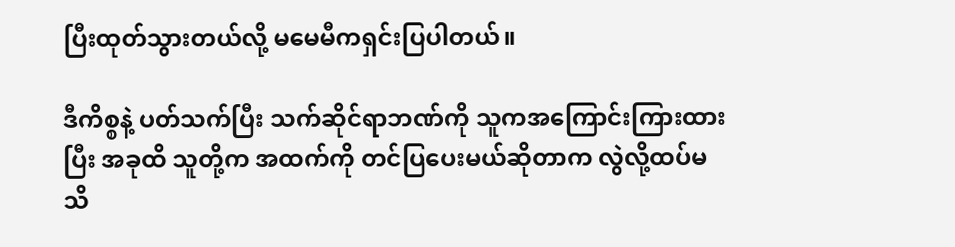ပြီးထုတ်သွားတယ်လို့ မမေမီကရှင်းပြပါတယ်။

ဒီကိစ္စနဲ့ ပတ်သက်ပြီး သက်ဆိုင်ရာဘဏ်ကို သူကအကြောင်းကြားထားပြီး အခုထိ သူတို့က အထက်ကို တင်ပြပေးမယ်ဆိုတာက လွဲလို့ထပ်မသိ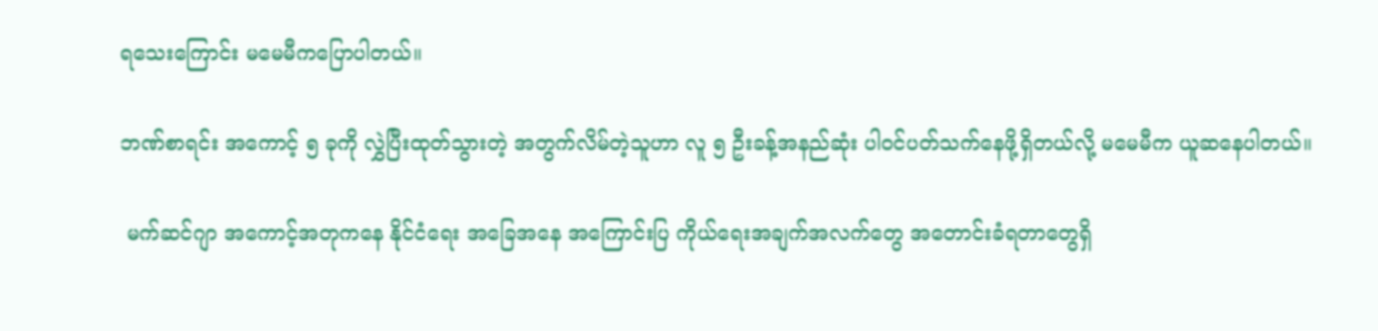ရသေးကြောင်း မမေမီကပြောပါတယ်။

ဘဏ်စာရင်း အကောင့် ၅ ခုကို လွှဲပြီးထုတ်သွားတဲ့ အတွက်လိမ်တဲ့သူဟာ လူ ၅ ဦးခန့်အနည်ဆုံး ပါဝင်ပတ်သက်နေဖို့ရှိတယ်လို့ မမေမီက ယူဆနေပါတယ်။

 မက်ဆင်ဂျာ အကောင့်အတုကနေ နိုင်ငံရေး အခြေအနေ အကြောင်းပြ ကိုယ်ရေးအချက်အလက်တွေ အတောင်းခံရတာတွေရှိ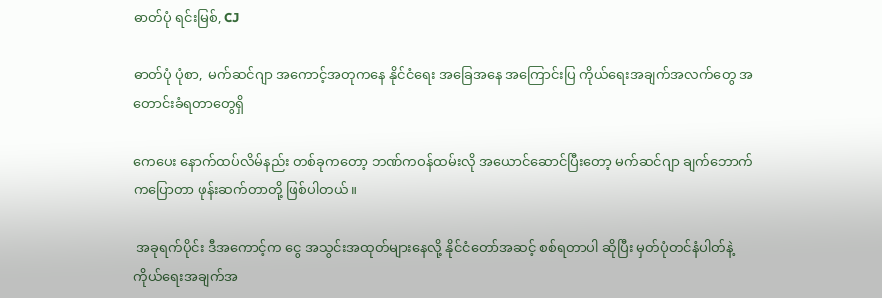ဓာတ်ပုံ ရင်းမြစ်, CJ

ဓာတ်ပုံ ပုံစာ,  မက်ဆင်ဂျာ အကောင့်အတုကနေ နိုင်ငံရေး အခြေအနေ အကြောင်းပြ ကိုယ်ရေးအချက်အလက်တွေ အတောင်းခံရတာတွေရှိ

ကေပေး နောက်ထပ်လိမ်နည်း တစ်ခုကတော့ ဘဏ်ကဝန်ထမ်းလို အယောင်ဆောင်ပြီးတော့ မက်ဆင်ဂျာ ချက်ဘောက်ကပြောတာ ဖုန်းဆက်တာတို့ ဖြစ်ပါတယ်။

 အခုရက်ပိုင်း ဒီအကောင့်က ငွေ အသွင်းအထုတ်များနေလို့ နိုင်ငံတော်အဆင့် စစ်ရတာပါ ဆိုပြီး မှတ်ပုံတင်နံပါတ်နဲ့ ကိုယ်ရေးအချက်အ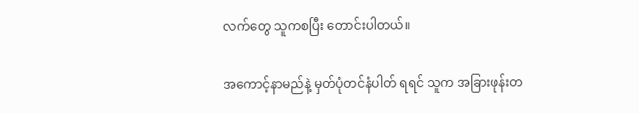လက်တွေ သူကစပြီး တောင်းပါတယ်။

အကောင့်နာမည်နဲ့ မှတ်ပုံတင်နံပါတ် ရရင် သူက အခြားဖုန်းတ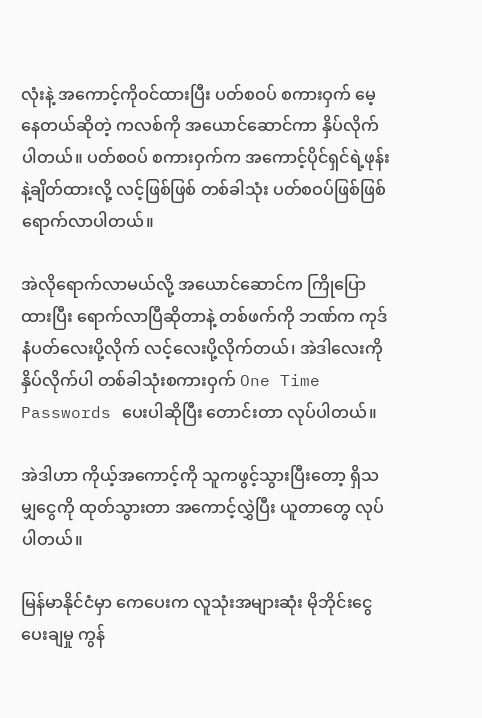လုံးနဲ့ အကောင့်ကိုဝင်ထားပြီး ပတ်စဝပ် စကားဝှက် မေ့နေတယ်ဆိုတဲ့ ကလစ်ကို အယောင်ဆောင်ကာ နှိပ်လိုက်ပါတယ်။ ပတ်စဝပ် စကားဝှက်က အကောင့်ပိုင်ရှင်ရဲ့ဖုန်းနဲ့ချိတ်ထားလို့ လင့်ဖြစ်ဖြစ် တစ်ခါသုံး ပတ်စဝပ်ဖြစ်ဖြစ်ရောက်လာပါတယ်။

အဲလိုရောက်လာမယ်လို့ အယောင်ဆောင်က ကြိုပြောထားပြီး ရောက်လာပြီဆိုတာနဲ့ တစ်ဖက်ကို ဘဏ်က ကုဒ်နံပတ်လေးပို့လိုက် လင့်လေးပို့လိုက်တယ်၊ အဲဒါလေးကိုနှိပ်လိုက်ပါ တစ်ခါသုံးစကားဝှက် One Time Passwords ပေးပါဆိုပြီး တောင်းတာ လုပ်ပါတယ်။

အဲဒါဟာ ကိုယ့်အကောင့်ကို သူကဖွင့်သွားပြီးတော့ ရှိသမျှငွေကို ထုတ်သွားတာ အကောင့်လွှဲပြီး ယူတာတွေ လုပ်ပါတယ်။

မြန်မာနိုင်ငံမှာ ကေပေးက လူသုံးအများဆုံး မိုဘိုင်းငွေပေးချမှု ကွန်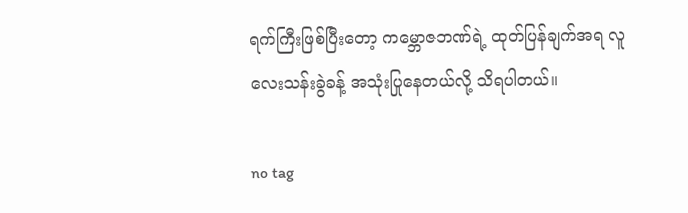ရက်ကြီးဖြစ်ပြီးတော့ ကမ္ဘောဇဘဏ်ရဲ့ ထုတ်ပြန်ချက်အရ လူ လေးသန်းခွဲခန့် အသုံးပြုနေတယ်လို့ သိရပါတယ်။

no tag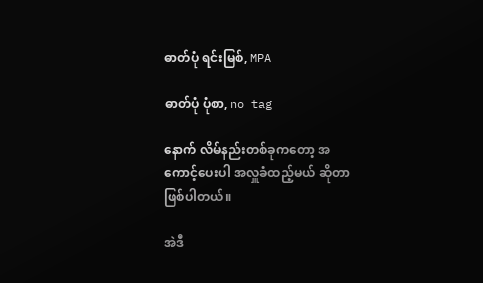ဓာတ်ပုံ ရင်းမြစ်, MPA

ဓာတ်ပုံ ပုံစာ, no tag

နောက် လိမ်နည်းတစ်ခုကတော့ အကောင့်ပေးပါ အလှူခံထည့်မယ် ဆိုတာဖြစ်ပါတယ်။

အဲဒီ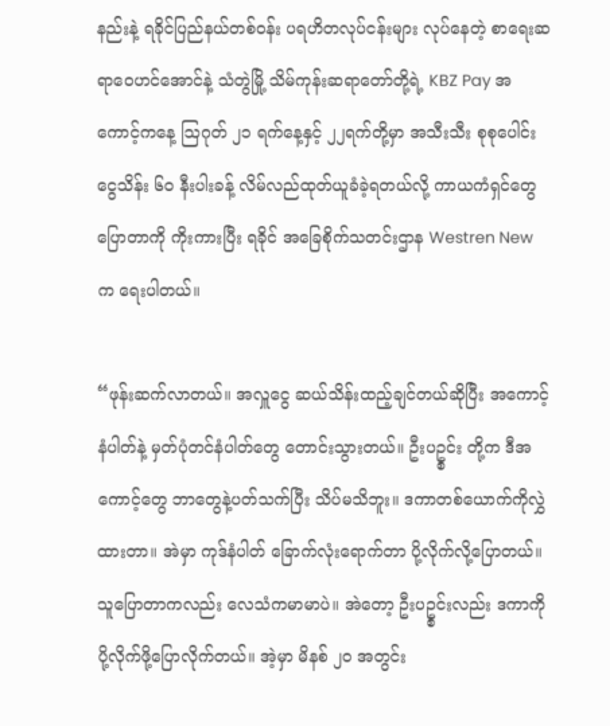နည်းနဲ့ ရခိုင်ပြည်နယ်တစ်ဝန်း ပရဟိတလုပ်ငန်းများ လုပ်နေတဲ့ စာရေးဆရာဝေဟင်အောင်နဲ့ သံတွဲမြို့ သိမ်ကုန်းဆရာတော်တို့ရဲ့ KBZ Pay အကောင့်ကနေ့ သြဂုတ် ၂၁ ရက်နေ့နှင့် ၂၂ရက်တို့မှာ အသီးသီး စုစုပေါင်း ငွေသိန်း ၆၀ နီးပါးခန့် လိမ်လည်ထုတ်ယူခံခဲ့ရတယ်လို့ ကာယကံရှင်တွေပြောတာကို ကိုးကားပြီး ရခိုင် အခြေစိုက်သတင်းဌာန Westren New က ရေးပါတယ်။

“ဖုန်းဆက်လာတယ်။ အလှူငွေ ဆယ်သိန်းထည့်ချင်တယ်ဆိုပြီး အကောင့်နံပါတ်နဲ့ မှတ်ပုံတင်နံပါတ်တွေ တောင်းသွားတယ်။ ဦးပဥ္စင်း တို့က ဒီအကောင့်တွေ ဘာတွေနဲ့ပတ်သက်ပြီး သိပ်မသိဘူး။ ဒကာတစ်ယောက်ကိုလွှဲထားတာ။ အဲမှာ ကုဒ်နံပါတ် ခြောက်လုံးရောက်တာ ပို့လိုက်လို့ပြောတယ်။ သူပြောတာကလည်း လေသံကမာမာပဲ။ အဲတော့ ဦးပဥ္စင်းလည်း ဒကာကို ပို့လိုက်ဖို့ပြောလိုက်တယ်။ အဲ့မှာ မိနစ် ၂၀ အတွင်း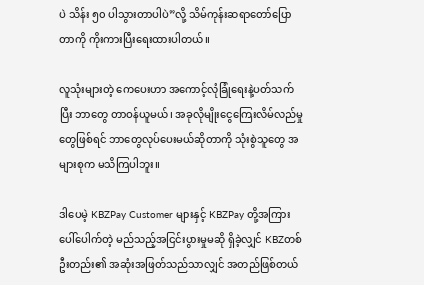ပဲ သိန်း ၅၀ ပါသွားတာပါပဲ”လို့ သိမ်ကုန်းဆရာတော်ပြောတာကို ကိုးကားပြီးရေးထားပါတယ်။

လူသုံးများတဲ့ ကေပေးဟာ အကောင့်လုံခြုံရေးနဲ့ပတ်သက်ပြီး ဘာတွေ တာဝန်ယူမယ်၊ အခုလိုမျိုး‌ငွေကြေးလိမ်လည်မှုတွေဖြစ်ရင် ဘာတွေလုပ်ပေးမယ်ဆိုတာကို သုံးစွဲသူတွေ အများစုက မသိကြပါဘူး။

ဒါပေမဲ့ KBZPay Customer များနှင့် KBZPay တို့အကြား ပေါ်ပေါက်တဲ့ မည်သည့်အငြင်းပွားမှုမဆို ရှိခဲ့လျှင် KBZတစ်ဦးတည်း၏ အဆုံးအဖြတ်သည်သာလျှင် အတည်ဖြစ်တယ်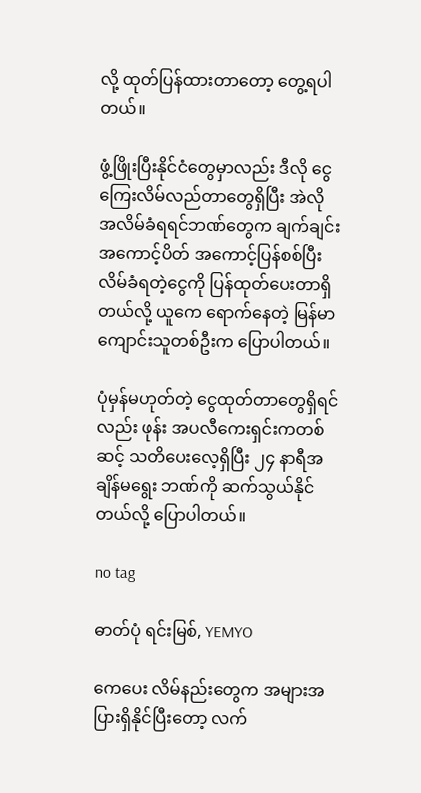လို့ ထုတ်ပြန်ထားတာတော့ တွေ့ရပါတယ်။

ဖွံ့ဖြိုးပြီးနိုင်ငံတွေမှာလည်း ဒီလို ငွေကြေးလိမ်လည်တာတွေရှိပြီး အဲလို အလိမ်ခံရရင်ဘဏ်တွေက ချက်ချင်းအကောင့်ပိတ် အကောင့်ပြန်စစ်ပြီး လိမ်ခံရတဲ့ငွေကို ပြန်ထုတ်ပေးတာရှိတယ်လို့ ယူကေ ရောက်နေတဲ့ မြန်မာကျောင်းသူတစ်ဦးက ပြောပါတယ်။

ပုံမှန်မဟုတ်တဲ့ ငွေထုတ်တာတွေရှိရင်လည်း ဖုန်း အပလီကေးရှင်းကတစ်ဆင့် သတိပေးလေ့ရှိပြီး ၂၄ နာရီအချိန်မရွေး ဘဏ်ကို ဆက်သွယ်နိုင်တယ်လို့ ပြောပါတယ်။

no tag

ဓာတ်ပုံ ရင်းမြစ်, YEMYO

ကေပေး လိမ်နည်းတွေက အများအပြားရှိနိုင်ပြီးတော့ လက်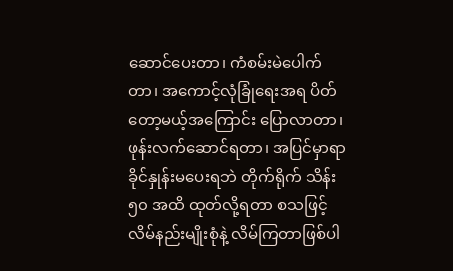ဆောင်ပေးတာ၊ ကံစမ်းမဲပေါက်တာ၊ အကောင့်လုံခြုံရေးအရ ပိတ်တော့မယ့်အကြောင်း ပြောလာတာ၊ ဖုန်းလက်ဆောင်ရတာ၊ အပြင်မှာရာခိုင်နှုန်းမပေးရဘဲ တိုက်ရိုက် သိန်း ၅၀ အထိ ထုတ်လို့ရတာ စသဖြင့် လိမ်နည်းမျိုးစုံနဲ့ လိမ်ကြတာဖြစ်ပါ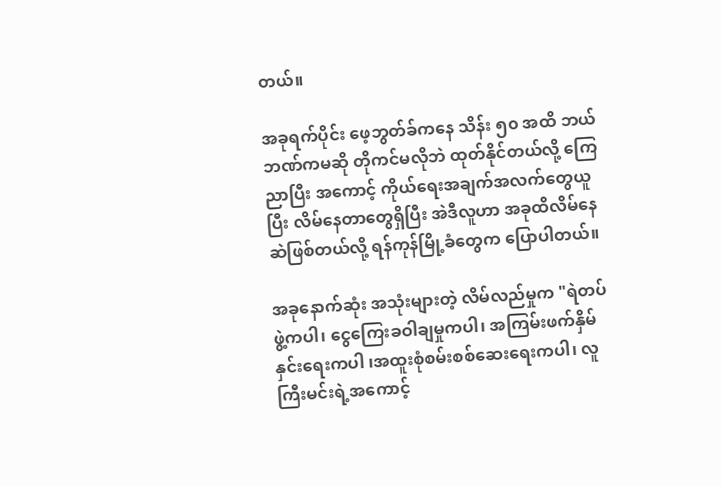တယ်။

အခုရက်ပိုင်း ဖေ့ဘွတ်ခ်ကနေ သိန်း ၅၀ အထိ ဘယ်ဘဏ်ကမဆို တိုကင်မလိုဘဲ ထုတ်နိုင်တယ်လို့ ကြေညာပြီး အကောင့် ကိုယ်ရေးအချက်အလက်တွေယူပြီး လိမ်နေတာတွေရှိပြီး အဲဒီလူဟာ အခုထိလိမ်နေဆဲဖြစ်တယ်လို့ ရန်ကုန်မြို့ခံတွေက ပြောပါတယ်။

အခုနောက်ဆုံး အသုံးများတဲ့ လိမ်လည်မှုက "ရဲတပ်ဖွဲ့ကပါ၊ ငွေကြေးခဝါချမှုကပါ၊ အကြမ်းဖက်နှိမ်နှင်းရေးကပါ ၊အထူးစုံစမ်းစစ်ဆေးရေးကပါ၊ လူကြီးမင်းရဲ့အကောင့်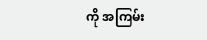ကို အကြမ်း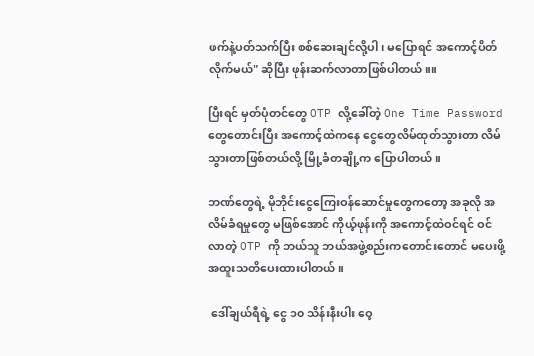ဖက်နဲ့ပတ်သက်ပြီး စစ်ဆေးချင်လို့ပါ၊ မပြောရင် အကောင့်ပိတ်လိုက်မယ်" ဆိုပြီး ဖုန်းဆက်လာတာဖြစ်ပါတယ်။။

ပြီးရင် မှတ်ပုံတင်တွေ OTP လို့ခေါ်တဲ့ One Time Password တွေတောင်းပြီး အကောင့်ထဲကနေ ငွေတွေလိမ်ထုတ်သွားတာ လိမ်သွားတာဖြစ်တယ်လို့ မြို့ခံတချို့က ပြောပါတယ်။

ဘဏ်တွေရဲ့ မိုဘိုင်းငွေကြေးဝန်ဆောင်မှုတွေကတော့ အခုလို အလိမ်ခံရမှုတွေ မဖြစ်အောင် ကိုယ့်ဖုန်းကို အကောင့်ထဲဝင်ရင် ဝင်လာတဲ့ OTP ကို ဘယ်သူ ဘယ်အဖွဲ့စည်းကတောင်းတောင် မပေးဖို့ အထူးသတိပေးထားပါတယ်။

 ဒေါ်ချယ်ရီရဲ့ ငွေ ၁၀ သိန်းနီးပါး ဝေ့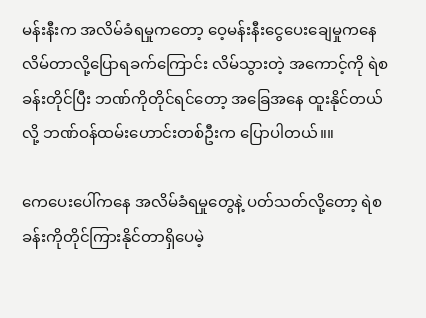မန်းနီးက အလိမ်ခံရမှုကတော့ ဝေ့မန်းနီးငွေပေးချေမှုကနေ လိမ်တာလို့ပြောရခက်ကြောင်း လိမ်သွားတဲ့ အကောင့်ကို ရဲစခန်းတိုင်ပြီး ဘဏ်ကိုတိုင်ရင်တော့ အခြေအနေ ထူးနိုင်တယ်လို့ ဘဏ်ဝန်ထမ်းဟောင်းတစ်ဦးက ပြောပါတယ်။။

ကေပေးပေါ်ကနေ အလိမ်ခံရမှုတွေနဲ့ ပတ်သတ်လို့တော့ ရဲစခန်းကိုတိုင်ကြားနိုင်တာရှိပေမဲ့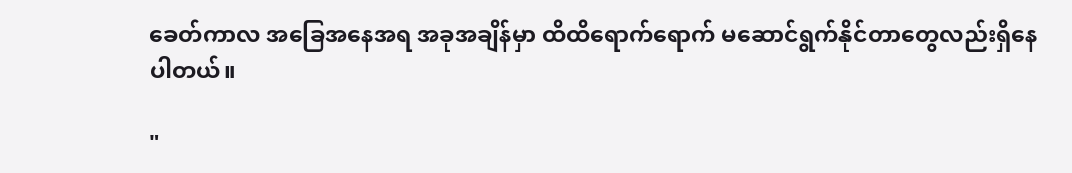ခေတ်ကာလ အခြေအနေအရ အခုအချိန်မှာ ထိထိရောက်ရောက် မဆောင်ရွက်နိုင်တာတွေလည်းရှိနေပါတယ်။

"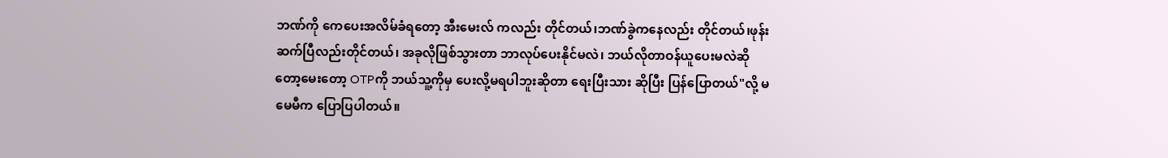ဘဏ်ကို ကေပေးအလိမ်ခံရတော့ အီးမေးလ် ကလည်း တိုင်တယ်၊ဘဏ်ခွဲကနေလည်း တိုင်တယ်၊ဖုန်းဆက်ပြီလည်းတိုင်တယ်၊ အခုလိုဖြစ်သွားတာ ဘာလုပ်ပေးနိုင်မလဲ၊ ဘယ်လိုတာဝန်ယူပေးမလဲဆိုတော့မေးတော့ OTPကို ဘယ်သူ့ကိုမှ ပေးလို့မရပါဘူးဆိုတာ ရေးပြီးသား ဆိုပြီး ပြန်ပြောတယ်"လို့ မမေမီက ပြောပြပါတယ်။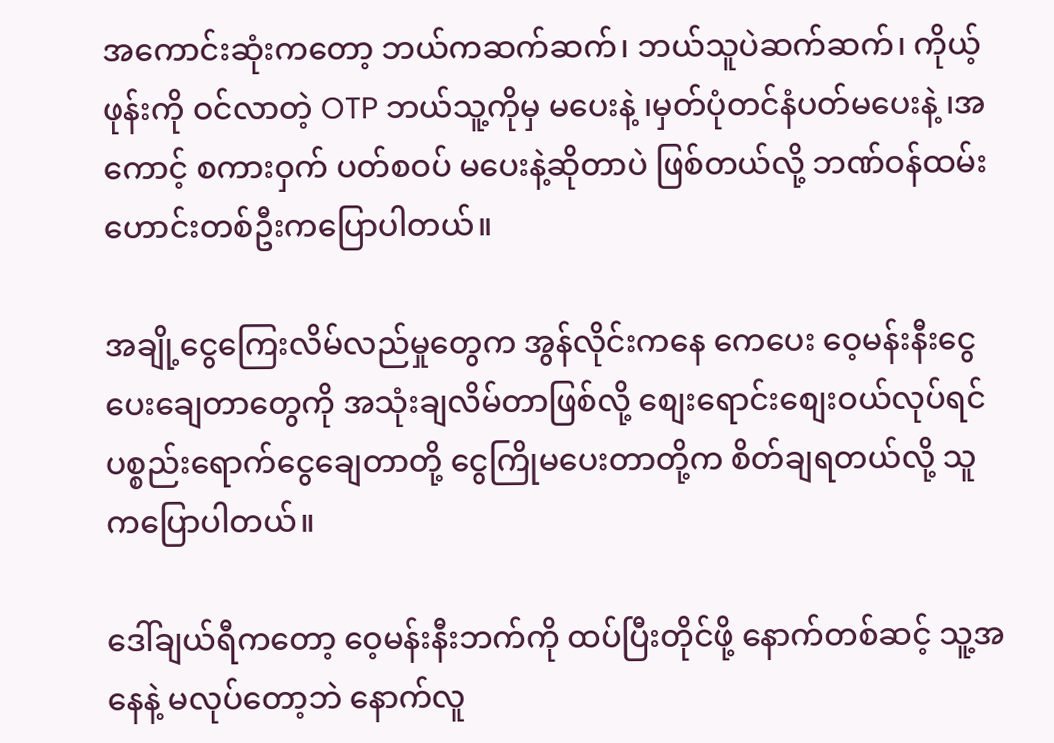အကောင်းဆုံးကတော့ ဘယ်ကဆက်ဆက်၊ ဘယ်သူပဲဆက်ဆက်၊ ကိုယ့်ဖုန်းကို ဝင်လာတဲ့ OTP ဘယ်သူ့ကိုမှ မပေးနဲ့ ၊မှတ်ပုံတင်နံပတ်မပေးနဲ့ ၊အကောင့် စကားဝှက် ပတ်စဝပ် မပေးနဲ့ဆိုတာပဲ ဖြစ်တယ်လို့ ဘဏ်ဝန်ထမ်းဟောင်းတစ်ဦးကပြောပါတယ်။

အချို့ငွေကြေးလိမ်လည်မှုတွေက အွန်လိုင်းကနေ ကေပေး ဝေ့မန်းနီးငွေပေးချေတာတွေကို အသုံးချလိမ်တာဖြစ်လို့ စျေးရောင်းစျေးဝယ်လုပ်ရင် ပစ္စည်းရောက်ငွေချေတာတို့ ငွေကြိုမပေးတာတို့က စိတ်ချရတယ်လို့ သူကပြောပါတယ်။

ဒေါ်ချယ်ရီကတော့ ဝေ့မန်းနီးဘက်ကို ထပ်ပြီးတိုင်ဖို့ နောက်တစ်ဆင့် သူ့အနေနဲ့ မလုပ်တော့ဘဲ နောက်လူ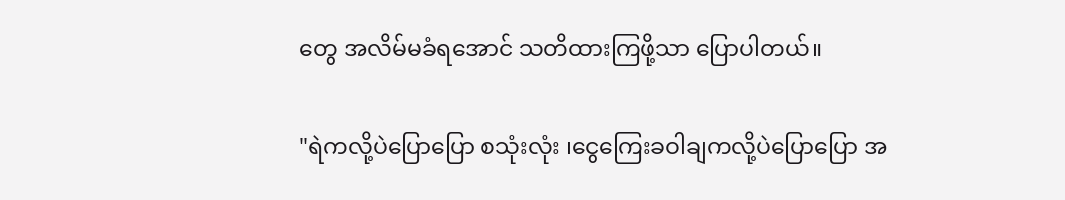တွေ အလိမ်မခံရအောင် သတိထားကြဖို့သာ ပြောပါတယ်။

"ရဲကလို့ပဲပြောပြော စသုံးလုံး ၊ငွေကြေးခဝါချကလို့ပဲပြောပြော အ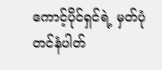ကောင့်ပိုင်ရှင်ရဲ့ မှတ်ပုံတင်နံပါတ်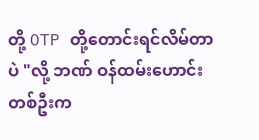တို့ OTP တို့တောင်းရင်လိမ်တာပဲ "လို့ ဘဏ် ဝန်ထမ်းဟောင်းတစ်ဦးက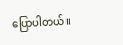ပြောပါတယ်။